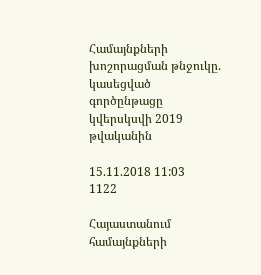Համայնքների խոշորացման թնջուկը. կասեցված գործընթացը կվերսկսվի 2019 թվականին

15.11.2018 11:03
1122

Հայաստանում համայնքների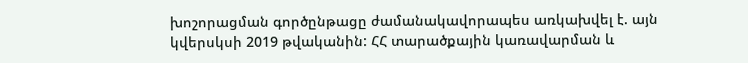խոշորացման գործընթացը ժամանակավորապես առկախվել է. այն կվերսկսի 2019 թվականին: ՀՀ տարածքային կառավարման և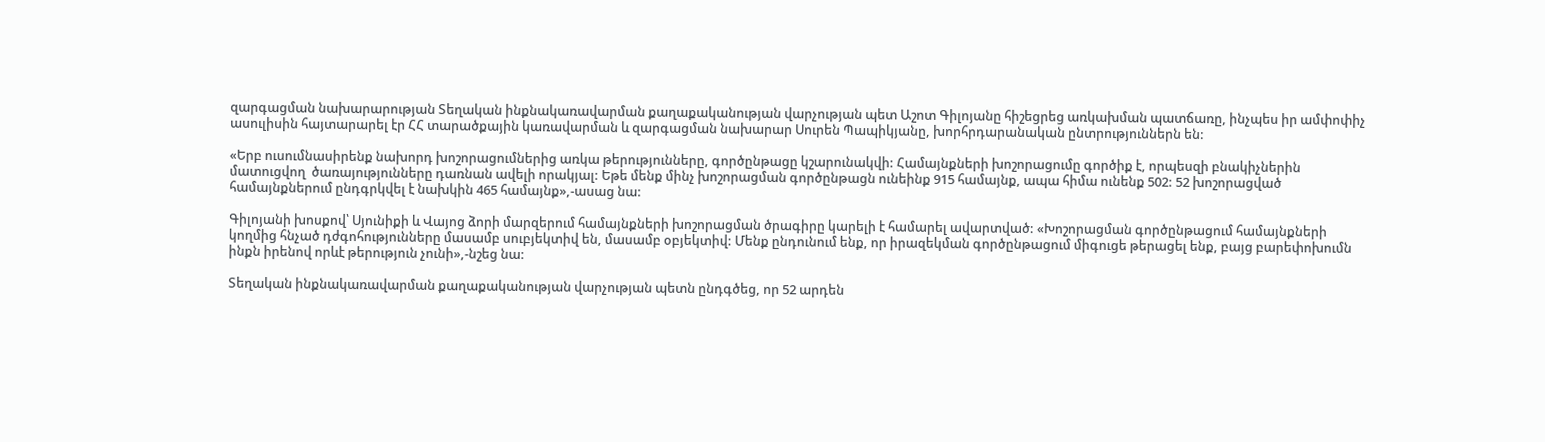զարգացման նախարարության Տեղական ինքնակառավարման քաղաքականության վարչության պետ Աշոտ Գիլոյանը հիշեցրեց առկախման պատճառը, ինչպես իր ամփոփիչ ասուլիսին հայտարարել էր ՀՀ տարածքային կառավարման և զարգացման նախարար Սուրեն Պապիկյանը, խորհրդարանական ընտրություններն են:

«Երբ ուսումնասիրենք նախորդ խոշորացումներից առկա թերությունները, գործընթացը կշարունակվի: Համայնքների խոշորացումը գործիք է, որպեսզի բնակիչներին մատուցվող  ծառայությունները դառնան ավելի որակյալ: Եթե մենք մինչ խոշորացման գործընթացն ունեինք 915 համայնք, ապա հիմա ունենք 502: 52 խոշորացված համայնքներում ընդգրկվել է նախկին 465 համայնք»,-ասաց նա:

Գիլոյանի խոսքով՝ Սյունիքի և Վայոց ձորի մարզերում համայնքների խոշորացման ծրագիրը կարելի է համարել ավարտված: «Խոշորացման գործընթացում համայնքների կողմից հնչած դժգոհությունները մասամբ սուբյեկտիվ են, մասամբ օբյեկտիվ: Մենք ընդունում ենք, որ իրազեկման գործընթացում միգուցե թերացել ենք, բայց բարեփոխումն ինքն իրենով որևէ թերություն չունի»,-նշեց նա:

Տեղական ինքնակառավարման քաղաքականության վարչության պետն ընդգծեց, որ 52 արդեն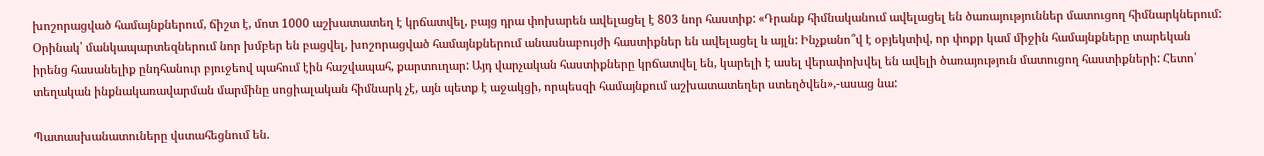խոշորացված համայնքներում, ճիշտ է, մոտ 1000 աշխատատեղ է կրճատվել, բայց դրա փոխարեն ավելացել է 803 նոր հաստիք: «Դրանք հիմնականում ավելացել են ծառայություններ մատուցող հիմնարկներում: Օրինակ՝ մանկապարտեզներում նոր խմբեր են բացվել, խոշորացված համայնքներում անասնաբույժի հաստիքներ են ավելացել և այլն: Ինչքանո՞վ է օբյեկտիվ, որ փոքր կամ միջին համայնքները տարեկան իրենց հասանելիք ընդհանուր բյուջեով պահում էին հաշվապահ, քարտուղար: Այդ վարչական հաստիքները կրճատվել են, կարելի է ասել վերափոխվել են ավելի ծառայություն մատուցող հաստիքների: Հետո՝ տեղական ինքնակառավարման մարմինը սոցիալական հիմնարկ չէ, այն պետք է աջակցի, որպեսզի համայնքում աշխատատեղեր ստեղծվեն»,-ասաց նա:

Պատասխանատուները վստահեցնում են.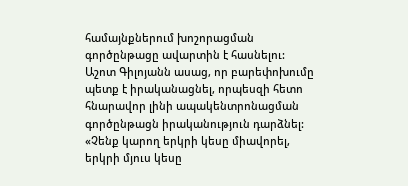համայնքներում խոշորացման գործընթացը ավարտին է հասնելու: Աշոտ Գիլոյանն ասաց, որ բարեփոխումը պետք է իրականացնել, որպեսզի հետո հնարավոր լինի ապակենտրոնացման գործընթացն իրականություն դարձնել: «Չենք կարող երկրի կեսը միավորել, երկրի մյուս կեսը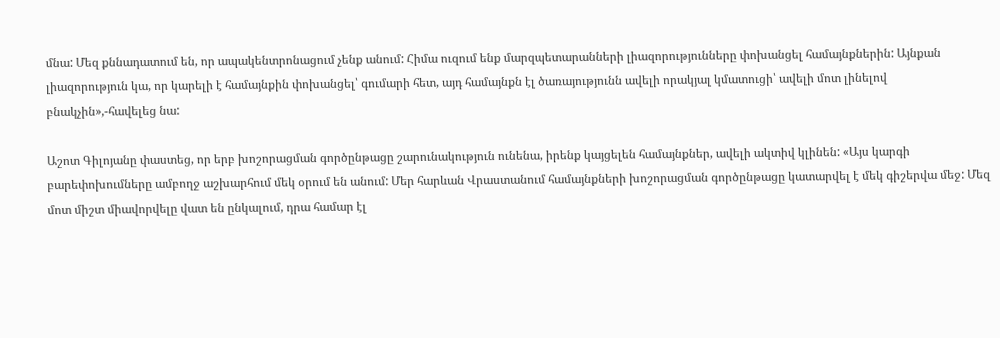մնա: Մեզ քննադատում են, որ ապակենտրոնացում չենք անում: Հիմա ուզում ենք մարզպետարանների լիազորությունները փոխանցել համայնքներին: Այնքան լիազորություն կա, որ կարելի է համայնքին փոխանցել՝ գումարի հետ, այդ համայնքն էլ ծառայությունն ավելի որակյալ կմատուցի՝ ավելի մոտ լինելով բնակչին»,-հավելեց նա:

Աշոտ Գիլոյանը փաստեց, որ երբ խոշորացման գործընթացը շարունակություն ունենա, իրենք կայցելեն համայնքներ, ավելի ակտիվ կլինեն: «Այս կարգի բարեփոխումները ամբողջ աշխարհում մեկ օրում են անում: Մեր հարևան Վրաստանում համայնքների խոշորացման գործընթացը կատարվել է մեկ գիշերվա մեջ: Մեզ մոտ միշտ միավորվելը վատ են ընկալում, դրա համար էլ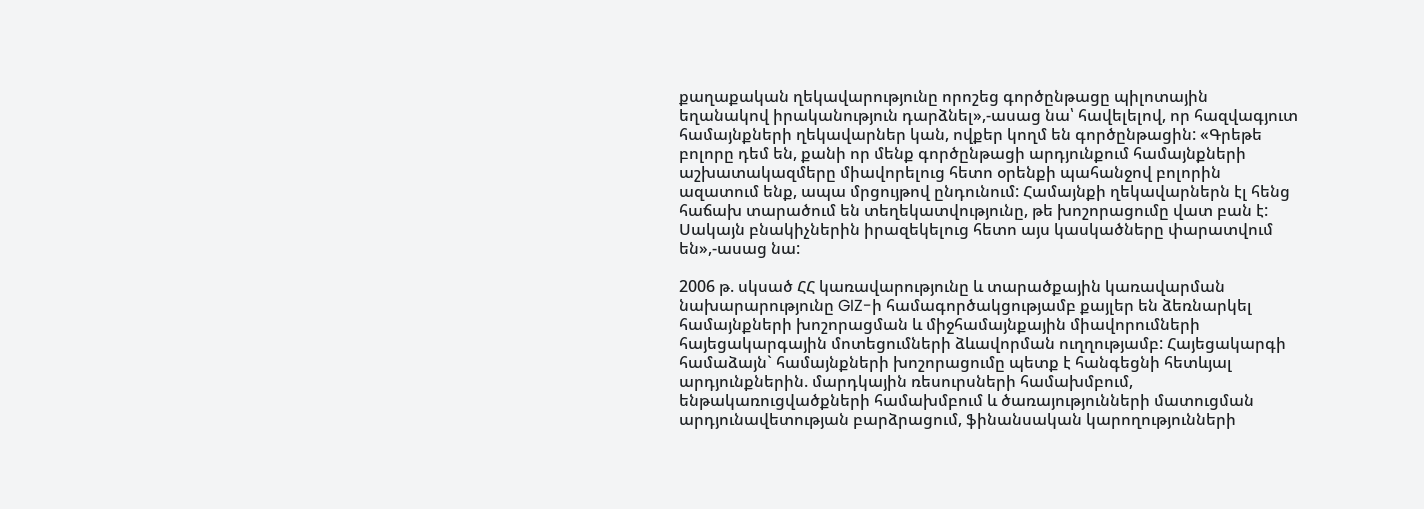քաղաքական ղեկավարությունը որոշեց գործընթացը պիլոտային եղանակով իրականություն դարձնել»,-ասաց նա՝ հավելելով, որ հազվագյուտ համայնքների ղեկավարներ կան, ովքեր կողմ են գործընթացին: «Գրեթե բոլորը դեմ են, քանի որ մենք գործընթացի արդյունքում համայնքների աշխատակազմերը միավորելուց հետո օրենքի պահանջով բոլորին ազատում ենք, ապա մրցույթով ընդունում: Համայնքի ղեկավարներն էլ հենց հաճախ տարածում են տեղեկատվությունը, թե խոշորացումը վատ բան է: Սակայն բնակիչներին իրազեկելուց հետո այս կասկածները փարատվում են»,-ասաց նա:

2006 թ. սկսած ՀՀ կառավարությունը և տարածքային կառավարման նախարարությունը GIZ-ի համագործակցությամբ քայլեր են ձեռնարկել համայնքների խոշորացման և միջհամայնքային միավորումների հայեցակարգային մոտեցումների ձևավորման ուղղությամբ: Հայեցակարգի համաձայն` համայնքների խոշորացումը պետք է հանգեցնի հետևյալ արդյունքներին. մարդկային ռեսուրսների համախմբում, ենթակառուցվածքների համախմբում և ծառայությունների մատուցման արդյունավետության բարձրացում, ֆինանսական կարողությունների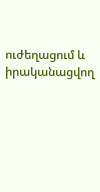ուժեղացում և իրականացվող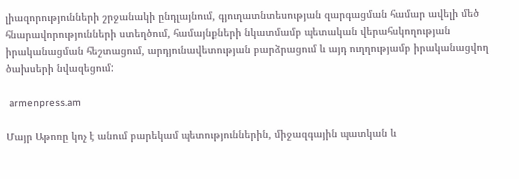լիազորությունների շրջանակի ընդլայնում, գյուղատնտեսության զարգացման համար ավելի մեծ հնարավորությունների ստեղծում, համայնքների նկատմամբ պետական վերահսկողության իրականացման հեշտացում, արդյունավետության բարձրացում և այդ ուղղությամբ իրականացվող ծախսերի նվազեցում:

 armenpress.am

Մայր Աթոռը կոչ է անում բարեկամ պետություններին, միջազգային պատկան և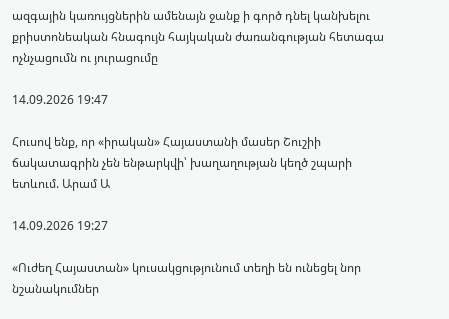ազգային կառույցներին ամենայն ջանք ի գործ դնել կանխելու քրիստոնեական հնագույն հայկական ժառանգության հետագա ոչնչացումն ու յուրացումը

14.09.2026 19:47

Հուսով ենք, որ «իրական» Հայաստանի մասեր Շուշիի ճակատագրին չեն ենթարկվի՝ խաղաղության կեղծ շպարի ետևում. Արամ Ա

14.09.2026 19:27

«Ուժեղ Հայաստան» կուսակցությունում տեղի են ունեցել նոր նշանակումներ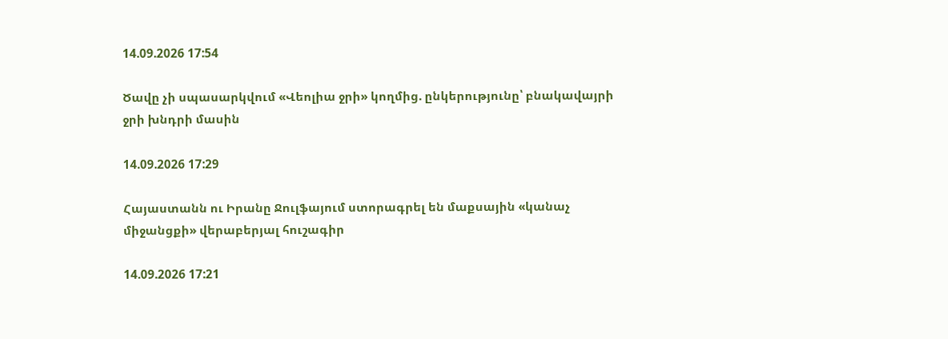14.09.2026 17:54

Ծավը չի սպասարկվում «Վեոլիա ջրի» կողմից. ընկերությունը՝ բնակավայրի ջրի խնդրի մասին

14.09.2026 17:29

Հայաստանն ու Իրանը Ջուլֆայում ստորագրել են մաքսային «կանաչ միջանցքի» վերաբերյալ հուշագիր

14.09.2026 17:21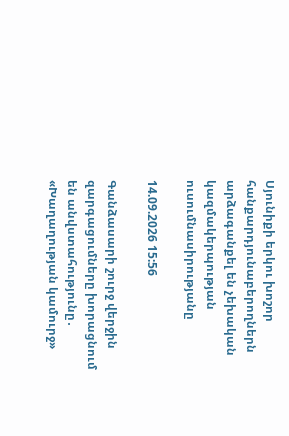Սյունիքի երկու խոշոր հանքարդյունաբերողներն արձագանքել են չեխական կազմակերպության ուսումնասիրությանը

14.09.2026 15:56

Գանձասարի շուրջ վերջին զարգացումները խորացնում են անվստահությունը․ «Խաղաղության կամուրջ»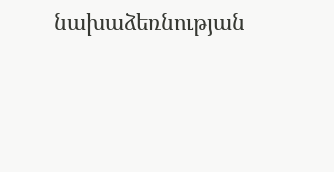նախաձեռնության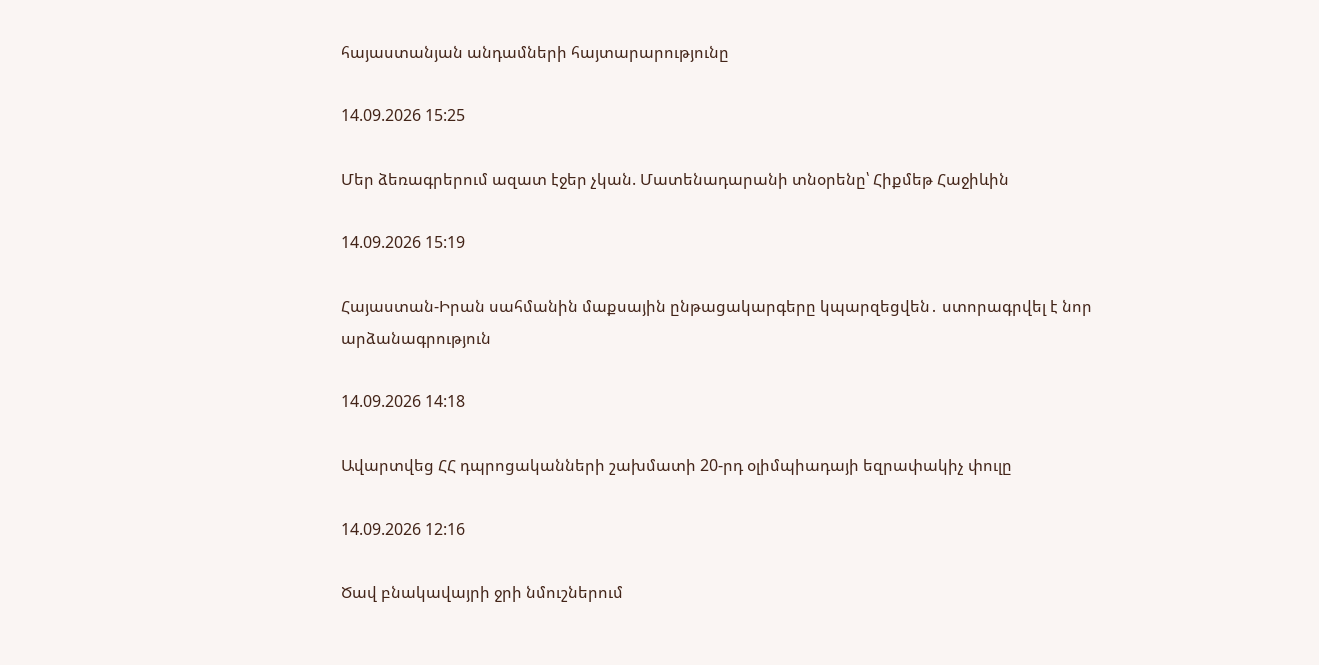հայաստանյան անդամների հայտարարությունը

14.09.2026 15:25

Մեր ձեռագրերում ազատ էջեր չկան. Մատենադարանի տնօրենը՝ Հիքմեթ Հաջիևին

14.09.2026 15:19

Հայաստան-Իրան սահմանին մաքսային ընթացակարգերը կպարզեցվեն․ ստորագրվել է նոր արձանագրություն

14.09.2026 14:18

Ավարտվեց ՀՀ դպրոցականների շախմատի 20-րդ օլիմպիադայի եզրափակիչ փուլը

14.09.2026 12:16

Ծավ բնակավայրի ջրի նմուշներում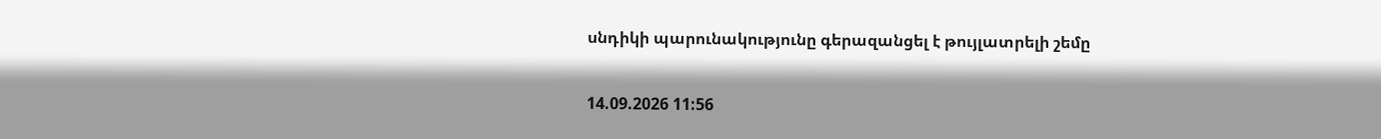սնդիկի պարունակությունը գերազանցել է թույլատրելի շեմը

14.09.2026 11:56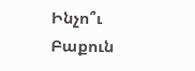Ինչո՞ւ Բաքուն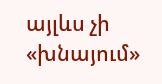այլևս չի «խնայում»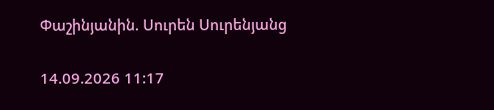Փաշինյանին. Սուրեն Սուրենյանց

14.09.2026 11:17